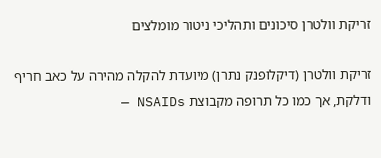זריקת וולטרן סיכונים ותהליכי ניטור מומלצים

זריקת וולטרן (דיקלופנק נתרן) מיועדת להקלה מהירה על כאב חריף ודלקת, אך כמו כל תרופה מקבוצת NSAIDs —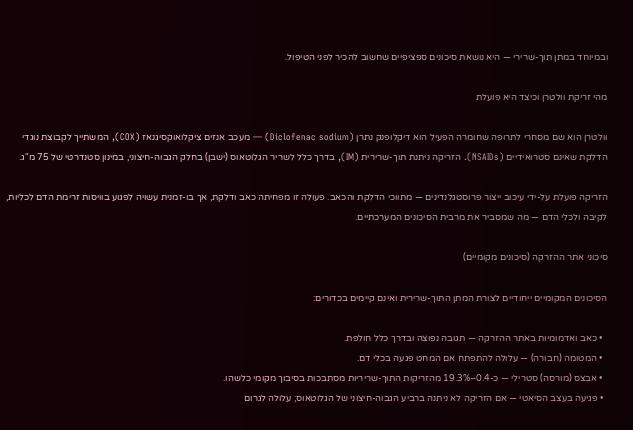ובמיוחד במתן תוך-שרירי — היא נושאת סיכונים ספציפיים שחשוב להכיר לפני הטיפול.

מהי זריקת וולטרן וכיצד היא פועלת

וולטרן הוא שם מסחרי לתרופה שחומרה הפעיל הוא דיקלופנק נתרן (Diclofenac sodium) — מעכב אנזים ציקלואוקסיגנאז (COX), המשתייך לקבוצת נוגדי הדלקת שאינם סטרואידיים (NSAIDs). הזריקה ניתנת תוך-שרירית (IM), בדרך כלל לשריר הגלוטאוס (ישבן) בחלק הגבוה-חיצוני, במינון סטנדרטי של 75 מ"ג.

הזריקה פועלת על-ידי עיכוב ייצור פרוסטגלנדינים — מתווכי הדלקת והכאב. פעולה זו מפחיתה כאב ודלקת, אך בו-זמנית עשויה לפגוע בוויסות זרימת הדם לכליות, לקיבה ולכלי הדם — מה שמסביר את מרבית הסיכונים המערכתיים.

סיכוני אתר ההזרקה (סיכונים מקומיים)

הסיכונים המקומיים ייחודיים לצורת המתן התוך-שרירית ואינם קיימים בכדורים:

  • כאב ואדמומיות באתר ההזרקה — תגובה נפוצה ובדרך כלל חולפת.
  • המטומה (חבורה) — עלולה להתפתח אם המחט פגעה בכלי דם.
  • אבצס (מורסה) סטרילי — כ-0.4–19.3% מהזריקות התוך-שריריות מסתבכות בסיבוך מקומי כלשהו.
  • פגיעה בעצב הסיאטי — אם הזריקה לא ניתנה ברביע הגבוה-חיצוני של הגלוטאוס; עלולה לגרום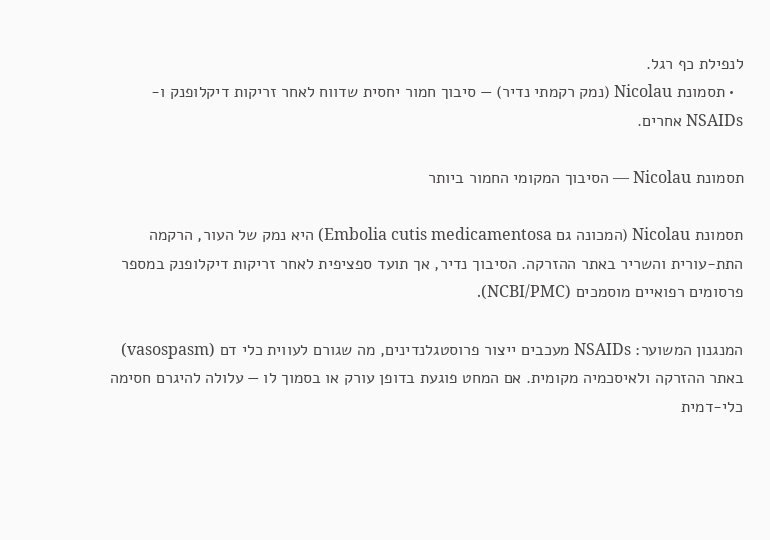לנפילת כף רגל.
  • תסמונת Nicolau (נמק רקמתי נדיר) — סיבוך חמור יחסית שדווח לאחר זריקות דיקלופנק ו-NSAIDs אחרים.

תסמונת Nicolau — הסיבוך המקומי החמור ביותר

תסמונת Nicolau (המכונה גם Embolia cutis medicamentosa) היא נמק של העור, הרקמה התת-עורית והשריר באתר ההזרקה. הסיבוך נדיר, אך תועד ספציפית לאחר זריקות דיקלופנק במספר פרסומים רפואיים מוסמכים (NCBI/PMC).

המנגנון המשוער: NSAIDs מעכבים ייצור פרוסטגלנדינים, מה שגורם לעווית כלי דם (vasospasm) באתר ההזרקה ולאיסכמיה מקומית. אם המחט פוגעת בדופן עורק או בסמוך לו — עלולה להיגרם חסימה כלי-דמית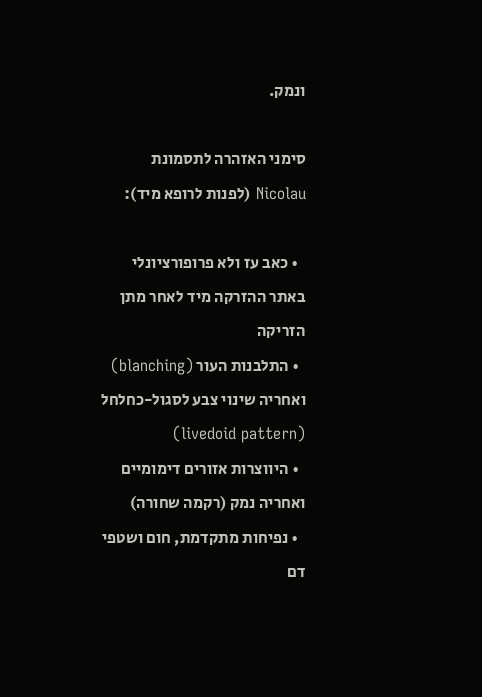ונמק.

סימני האזהרה לתסמונת Nicolau (לפנות לרופא מיד):

  • כאב עז ולא פרופורציונלי באתר ההזרקה מיד לאחר מתן הזריקה
  • התלבנות העור (blanching) ואחריה שינוי צבע לסגול-כחלחל (livedoid pattern)
  • היווצרות אזורים דימומיים ואחריה נמק (רקמה שחורה)
  • נפיחות מתקדמת, חום ושטפי דם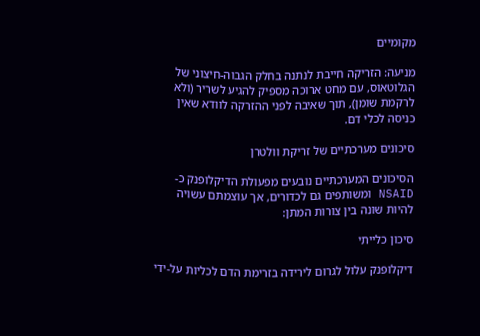מקומיים

מניעה: הזריקה חייבת לנתנה בחלק הגבוה-חיצוני של הגלוטאוס, עם מחט ארוכה מספיק להגיע לשריר (ולא לרקמת שומן), תוך שאיבה לפני ההזרקה לוודא שאין כניסה לכלי דם.

סיכונים מערכתיים של זריקת וולטרן

הסיכונים המערכתיים נובעים מפעולת הדיקלופנק כ-NSAID ומשותפים גם לכדורים, אך עוצמתם עשויה להיות שונה בין צורות המתן:

סיכון כלייתי

דיקלופנק עלול לגרום לירידה בזרימת הדם לכליות על-ידי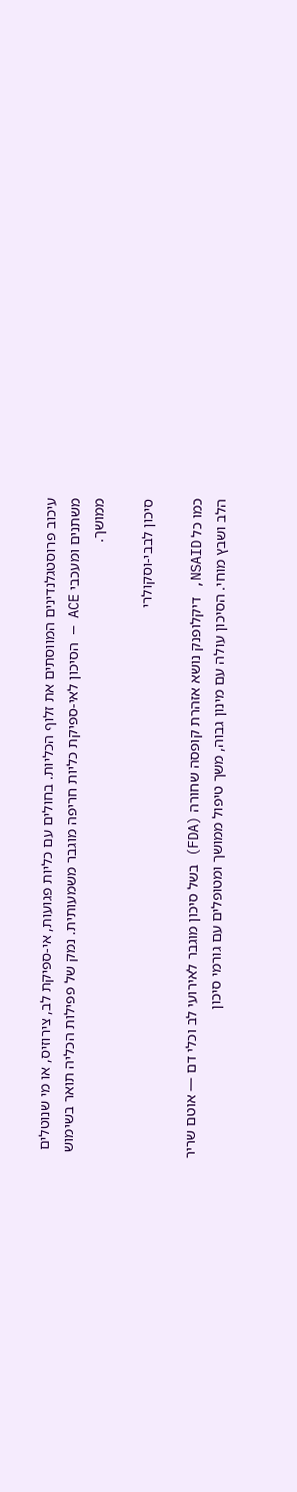עיכוב פרוסטגלנדינים המווסתים את זלוף הכליות. בחולים עם כליות פגועות, אי-ספיקת לב, צירוזיס, או מי שנוטלים משתנים ומעכבי ACE — הסיכון לאי-ספיקת כליות חריפה מוגבר משמעותית. נמק של פפילות הכליה תואר בשימוש ממושך.

סיכון לבבי-וסקולרי

כמו כל NSAID, דיקלופנק נושא אזהרת קופסה שחורה (FDA) בשל סיכון מוגבר לאירועי לב וכלי דם — אוטם שריר הלב ושבץ מוחי. הסיכון עולה עם מינון גבוה, משך טיפול ממושך ומטופלים עם גורמי סיכון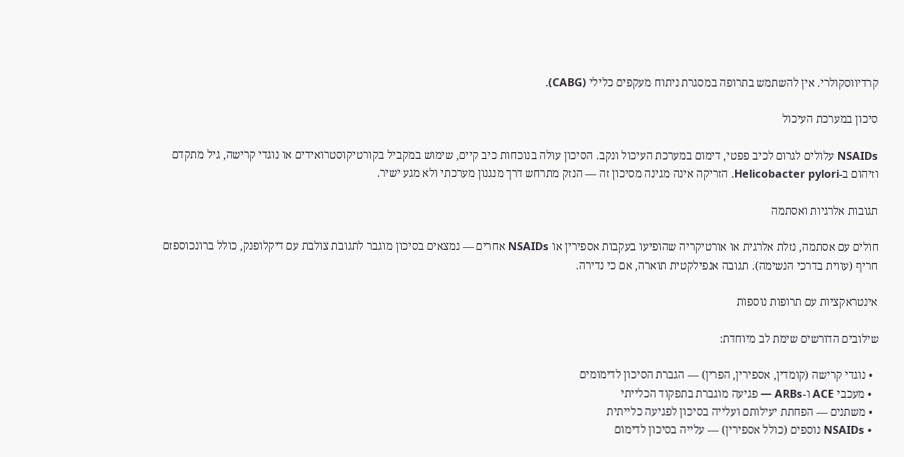קרדיווסקולרי. אין להשתמש בתרופה במסגרת ניתוח מעקפים כלילי (CABG).

סיכון במערכת העיכול

NSAIDs עלולים לגרום לכיב פפטי, דימום במערכת העיכול ונקב. הסיכון עולה בנוכחות כיב קיים, שימוש במקביל בקורטיקוסטרואידים או נוגדי קרישה, גיל מתקדם וזיהום ב-Helicobacter pylori. הזריקה אינה מגינה מסיכון זה — הנזק מתרחש דרך מנגנון מערכתי ולא מגע ישיר.

תגובות אלרגיות ואסתמה

חולים עם אסתמה, נזלת אלרגית או אורטיקריה שהופיעו בעקבות אספירין או NSAIDs אחרים — נמצאים בסיכון מוגבר לתגובת צולבת עם דיקלופנק, כולל ברונכוספזם חריף (עווית בדרכי הנשימה). תגובה אנפילקטית תוארה, אם כי נדירה.

אינטראקציות עם תרופות נוספות

שילובים הדורשים שימת לב מיוחדת:

  • נוגדי קרישה (קומדין, אספירין, הפרין) — הגברת הסיכון לדימומים
  • מעכבי ACE ו-ARBs — פגיעה מוגברת בתפקוד הכלייתי
  • משתנים — הפחתת יעילותם ועלייה בסיכון לפגיעה כלייתית
  • NSAIDs נוספים (כולל אספירין) — עלייה בסיכון לדימום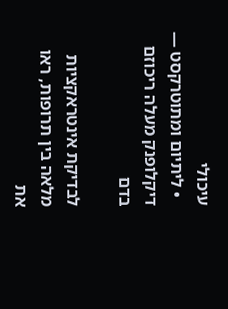עיכולי
  • ליתיום ומתוטרקסט — דיקלופנק מעלה ריכוזם בדם

לבדיקת אינטראקציות מלאה בין תרופות, ראו את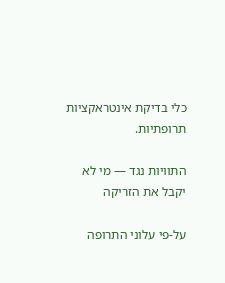כלי בדיקת אינטראקציות תרופתיות.

התוויות נגד — מי לא יקבל את הזריקה

על-פי עלוני התרופה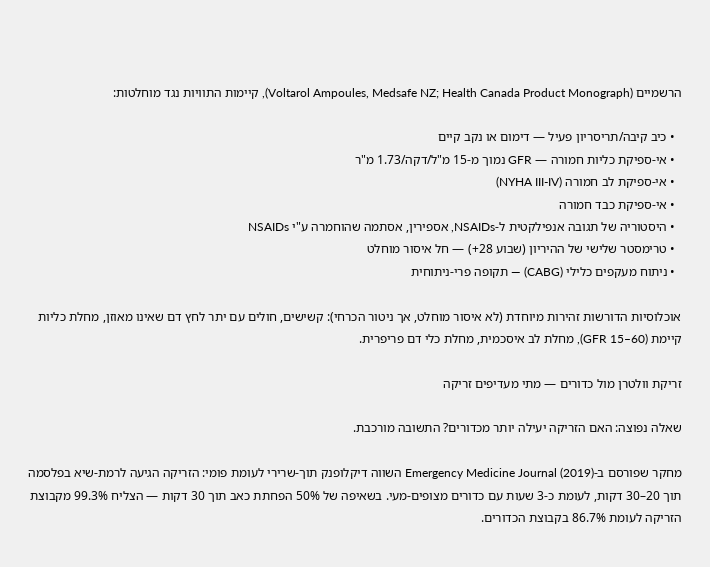הרשמיים (Voltarol Ampoules, Medsafe NZ; Health Canada Product Monograph), קיימות התוויות נגד מוחלטות:

  • כיב קיבה/תריסריון פעיל — דימום או נקב קיים
  • אי-ספיקת כליות חמורה — GFR נמוך מ-15 מ"ל/דקה/1.73 מ"ר
  • אי-ספיקת לב חמורה (NYHA III-IV)
  • אי-ספיקת כבד חמורה
  • היסטוריה של תגובה אנפילקטית ל-NSAIDs, אספירין, אסתמה שהוחמרה ע"י NSAIDs
  • טרימסטר שלישי של ההיריון (שבוע 28+) — חל איסור מוחלט
  • ניתוח מעקפים כלילי (CABG) — תקופה פרי-ניתוחית

אוכלוסיות הדורשות זהירות מיוחדת (לא איסור מוחלט, אך ניטור הכרחי): קשישים, חולים עם יתר לחץ דם שאינו מאוזן, מחלת כליות קיימת (GFR 15–60), מחלת לב איסכמית, מחלת כלי דם פריפרית.

זריקת וולטרן מול כדורים — מתי מעדיפים זריקה

שאלה נפוצה: האם הזריקה יעילה יותר מכדורים? התשובה מורכבת.

מחקר שפורסם ב-Emergency Medicine Journal (2019) השווה דיקלופנק תוך-שרירי לעומת פומי: הזריקה הגיעה לרמת-שיא בפלסמה תוך 20–30 דקות, לעומת כ-3 שעות עם כדורים מצופים-מעי. בשאיפה של 50% הפחתת כאב תוך 30 דקות — הצליח 99.3% מקבוצת הזריקה לעומת 86.7% בקבוצת הכדורים.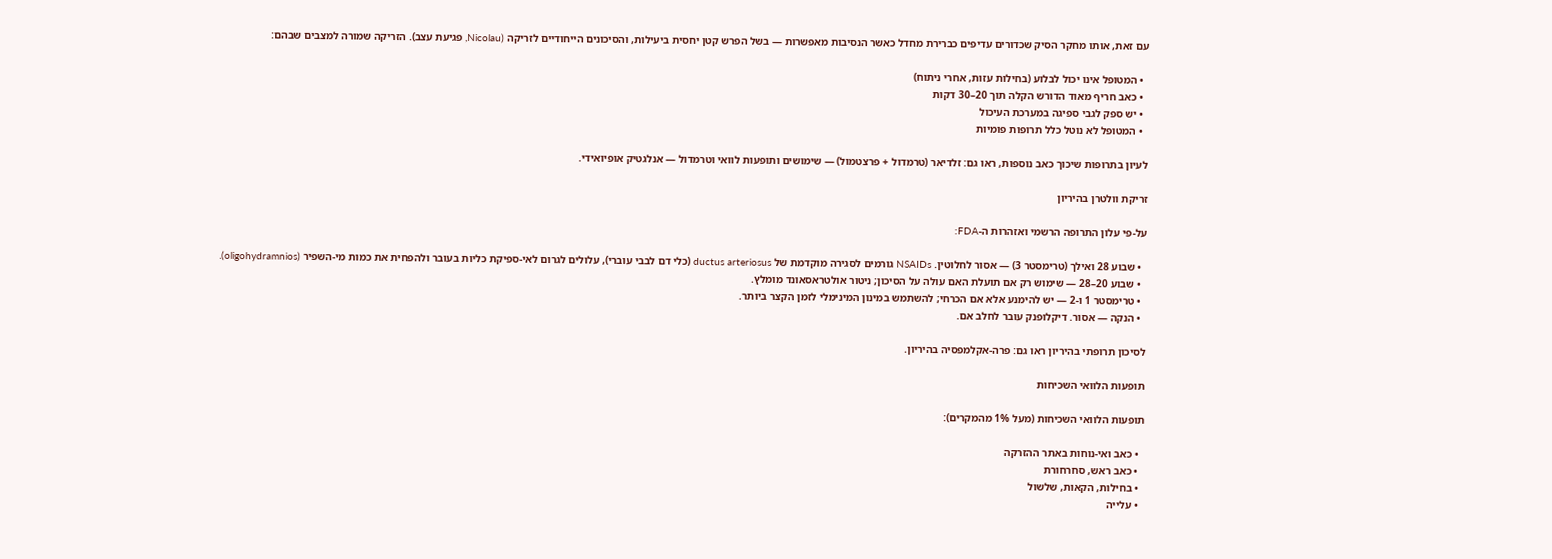עם זאת, אותו מחקר הסיק שכדורים עדיפים כברירת מחדל כאשר הנסיבות מאפשרות — בשל הפרש קטן יחסית ביעילות, והסיכונים הייחודיים לזריקה (Nicolau, פגיעת עצב). הזריקה שמורה למצבים שבהם:

  • המטופל אינו יכול לבלוע (בחילות עזות, אחרי ניתוח)
  • כאב חריף מאוד הדורש הקלה תוך 20–30 דקות
  • יש ספק לגבי ספיגה במערכת העיכול
  • המטופל לא נוטל כלל תרופות פומיות

לעיון בתרופות שיכוך כאב נוספות, ראו גם: זלדיאר (טרמדול + פרצטמול) — שימושים ותופעות לוואי וטרמדול — אנלגטיק אופיואידי.

זריקת וולטרן בהיריון

על-פי עלון התרופה הרשמי ואזהרות ה-FDA:

  • שבוע 28 ואילך (טרימסטר 3) — אסור לחלוטין. NSAIDs גורמים לסגירה מוקדמת של ductus arteriosus (כלי דם לבבי עוברי), עלולים לגרום לאי-ספיקת כליות בעובר ולהפחית את כמות מי-השפיר (oligohydramnios).
  • שבוע 20–28 — שימוש רק אם תועלת האם עולה על הסיכון; ניטור אולטראסאונד מומלץ.
  • טרימסטר 1 ו-2 — יש להימנע אלא אם הכרחי; להשתמש במינון המינימלי לזמן הקצר ביותר.
  • הנקה — אסור. דיקלופנק עובר לחלב אם.

לסיכון תרופתי בהיריון ראו גם: פרה-אקלמפסיה בהיריון.

תופעות הלוואי השכיחות

תופעות הלוואי השכיחות (מעל 1% מהמקרים):

  • כאב ואי-נוחות באתר ההזרקה
  • כאב ראש, סחרחורת
  • בחילות, הקאות, שלשול
  • עלייה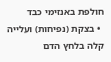חולפת באנזימי כבד
  • בצקת (נפיחות) ועלייה קלה בלחץ הדם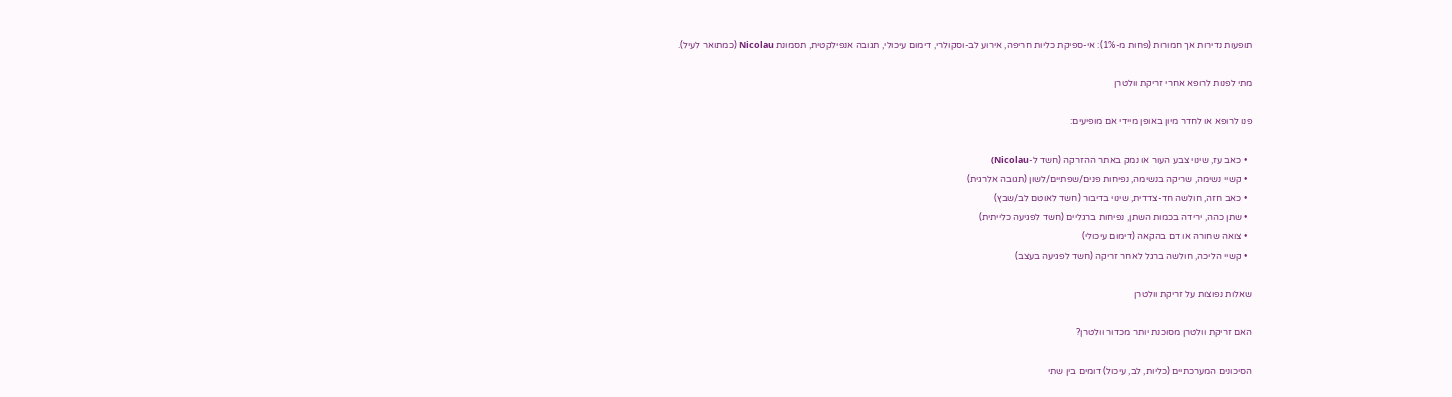תופעות נדירות אך חמורות (פחות מ-1%): אי-ספיקת כליות חריפה, אירוע לב-וסקולרי, דימום עיכולי, תגובה אנפילקטית, תסמונת Nicolau (כמתואר לעיל).

מתי לפנות לרופא אחרי זריקת וולטרן

פנו לרופא או לחדר מיון באופן מיידי אם מופיעים:

  • כאב עז, שינוי צבע העור או נמק באתר ההזרקה (חשד ל-Nicolau)
  • קשיי נשימה, שריקה בנשימה, נפיחות פנים/שפתיים/לשון (תגובה אלרגית)
  • כאב חזה, חולשה חד-צדדית, שינוי בדיבור (חשד לאוטם לב/שבץ)
  • שתן כהה, ירידה בכמות השתן, נפיחות ברגליים (חשד לפגיעה כלייתית)
  • צואה שחורה או דם בהקאה (דימום עיכולי)
  • קשיי הליכה, חולשה ברגל לאחר זריקה (חשד לפגיעה בעצב)

שאלות נפוצות על זריקת וולטרן

האם זריקת וולטרן מסוכנת יותר מכדור וולטרן?

הסיכונים המערכתיים (כליות, לב, עיכול) דומים בין שתי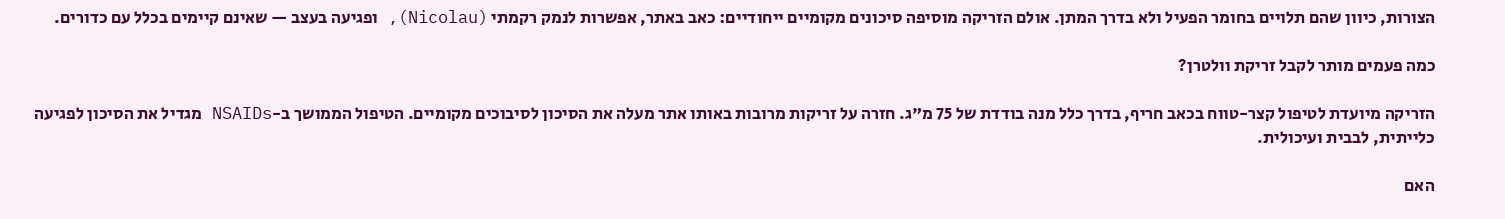הצורות, כיוון שהם תלויים בחומר הפעיל ולא בדרך המתן. אולם הזריקה מוסיפה סיכונים מקומיים ייחודיים: כאב באתר, אפשרות לנמק רקמתי (Nicolau), ופגיעה בעצב — שאינם קיימים בכלל עם כדורים.

כמה פעמים מותר לקבל זריקת וולטרן?

הזריקה מיועדת לטיפול קצר-טווח בכאב חריף, בדרך כלל מנה בודדת של 75 מ"ג. חזרה על זריקות מרובות באותו אתר מעלה את הסיכון לסיבוכים מקומיים. הטיפול הממושך ב-NSAIDs מגדיל את הסיכון לפגיעה כלייתית, לבבית ועיכולית.

האם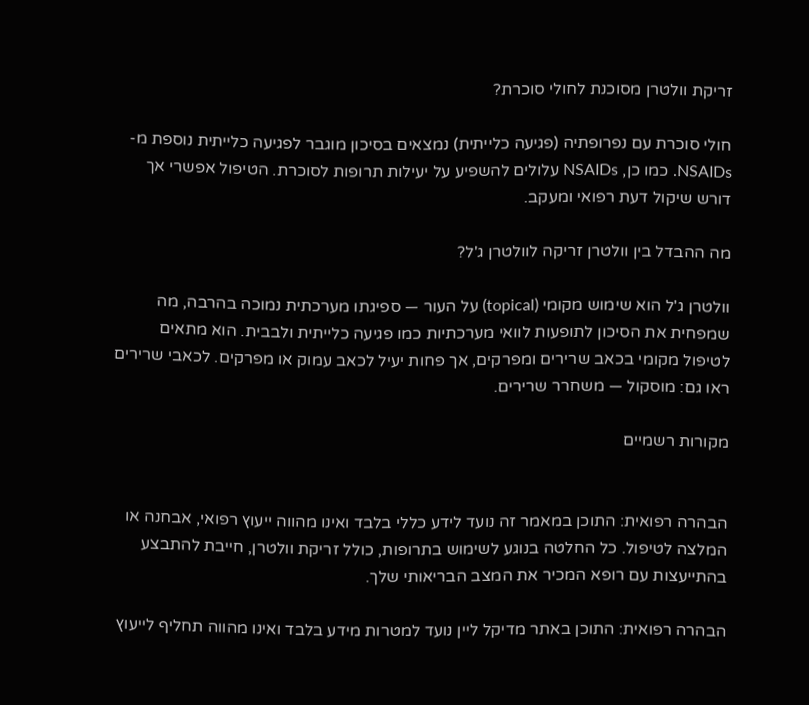זריקת וולטרן מסוכנת לחולי סוכרת?

חולי סוכרת עם נפרופתיה (פגיעה כלייתית) נמצאים בסיכון מוגבר לפגיעה כלייתית נוספת מ-NSAIDs. כמו כן, NSAIDs עלולים להשפיע על יעילות תרופות לסוכרת. הטיפול אפשרי אך דורש שיקול דעת רפואי ומעקב.

מה ההבדל בין וולטרן זריקה לוולטרן ג'ל?

וולטרן ג'ל הוא שימוש מקומי (topical) על העור — ספיגתו מערכתית נמוכה בהרבה, מה שמפחית את הסיכון לתופעות לוואי מערכתיות כמו פגיעה כלייתית ולבבית. הוא מתאים לטיפול מקומי בכאב שרירים ומפרקים, אך פחות יעיל לכאב עמוק או מפרקים. לכאבי שרירים ראו גם: מוסקול — משחרר שרירים.

מקורות רשמיים


הבהרה רפואית: התוכן במאמר זה נועד לידע כללי בלבד ואינו מהווה ייעוץ רפואי, אבחנה או המלצה לטיפול. כל החלטה בנוגע לשימוש בתרופות, כולל זריקת וולטרן, חייבת להתבצע בהתייעצות עם רופא המכיר את המצב הבריאותי שלך.

הבהרה רפואית: התוכן באתר מדיקל ליין נועד למטרות מידע בלבד ואינו מהווה תחליף לייעוץ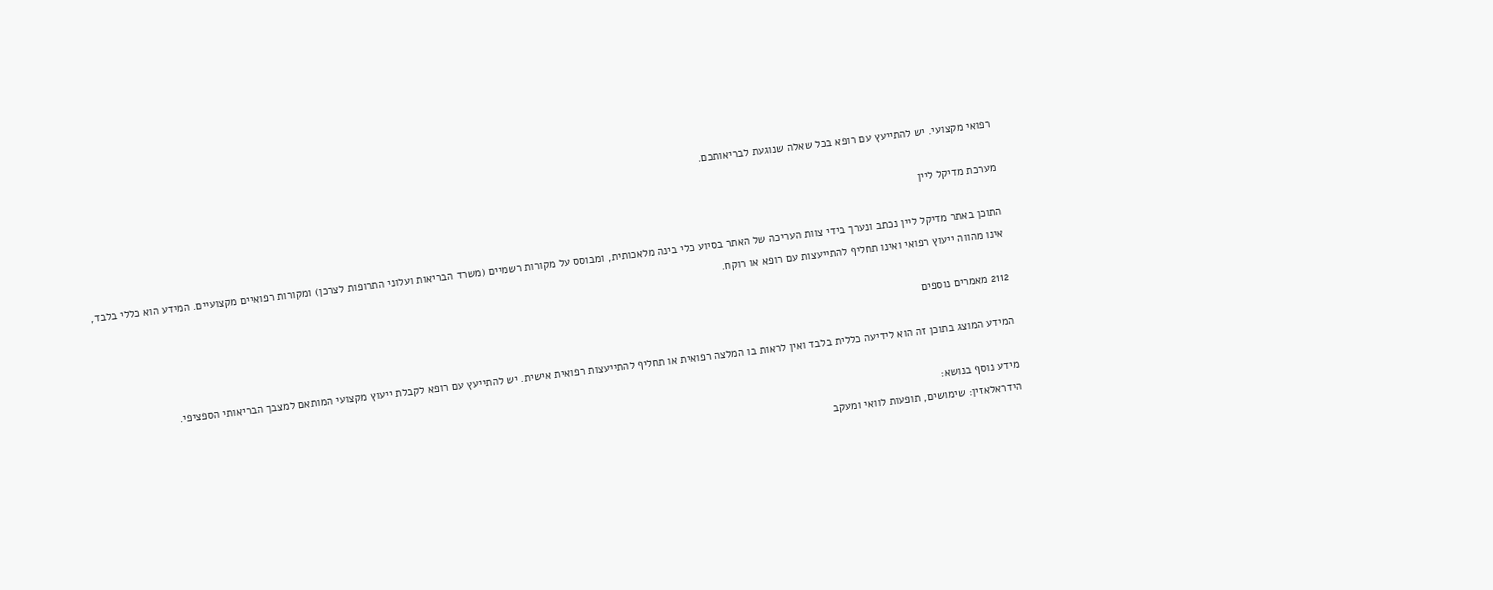רפואי מקצועי. יש להתייעץ עם רופא בכל שאלה שנוגעת לבריאותכם.

מערכת מדיקל ליין

התוכן באתר מדיקל ליין נכתב ונערך בידי צוות העריכה של האתר בסיוע כלי בינה מלאכותית, ומבוסס על מקורות רשמיים (משרד הבריאות ועלוני התרופות לצרכן) ומקורות רפואיים מקצועיים. המידע הוא כללי בלבד, אינו מהווה ייעוץ רפואי ואינו תחליף להתייעצות עם רופא או רוקח.

2112 מאמרים נוספים

המידע המוצג בתוכן זה הוא לידיעה כללית בלבד ואין לראות בו המלצה רפואית או תחליף להתייעצות רפואית אישית. יש להתייעץ עם רופא לקבלת ייעוץ מקצועי המותאם למצבך הבריאותי הספציפי.

מידע נוסף בנושא:
הידראלאזין: שימושים, תופעות לוואי ומעקב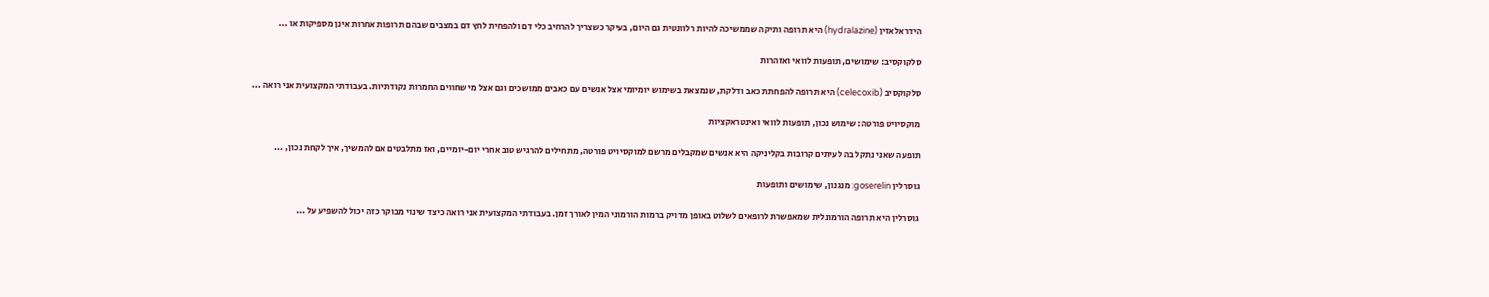הידראלאזין (hydralazine) היא תרופה ותיקה שממשיכה להיות רלוונטית גם היום, בעיקר כשצריך להרחיב כלי דם ולהפחית לחץ דם במצבים שבהם תרופות אחרות אינן מספיקות או ...

סלקוקסיב: שימושים, תופעות לוואי ואזהרות

סלקוקסיב (celecoxib) היא תרופה להפחתת כאב ודלקת, שנמצאת בשימוש יומיומי אצל אנשים עם כאבים ממושכים וגם אצל מי שחווים החמרות נקודתיות. בעבודתי המקצועית אני רואה ...

מוקסיויט פורטה: שימוש נכון, תופעות לוואי ואינטראקציות

תופעה שאני נתקל בה לעיתים קרובות בקליניקה היא אנשים שמקבלים מרשם למוקסיויט פורטה, מתחילים להרגיש טוב אחרי יום-יומיים, ואז מתלבטים אם להמשיך, איך לקחת נכון, ...

גוסרלין goserelin: מנגנון, שימושים ותופעות

גוסרלין היא תרופה הורמונלית שמאפשרת לרופאים לשלוט באופן מדויק ברמות הורמוני המין לאורך זמן. בעבודתי המקצועית אני רואה כיצד שינוי מבוקר כזה יכול להשפיע על ...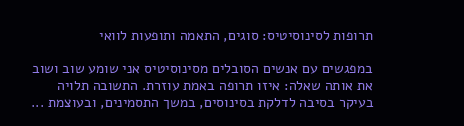תרופות לסינוסיטיס: סוגים, התאמה ותופעות לוואי

במפגשים עם אנשים הסובלים מסינוסיטיס אני שומע שוב ושוב את אותה שאלה: איזו תרופה באמת עוזרת. התשובה תלויה בעיקר בסיבה לדלקת בסינוסים, במשך התסמינים, ובעוצמת ...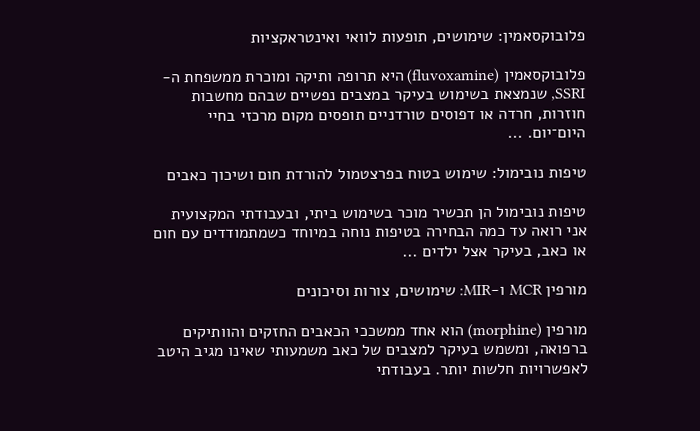פלובוקסאמין: שימושים, תופעות לוואי ואינטראקציות

פלובוקסאמין (fluvoxamine) היא תרופה ותיקה ומוכרת ממשפחת ה-SSRI, שנמצאת בשימוש בעיקר במצבים נפשיים שבהם מחשבות חוזרות, חרדה או דפוסים טורדניים תופסים מקום מרכזי בחיי היום־יום. ...

טיפות נובימול: שימוש בטוח בפרצטמול להורדת חום ושיכוך כאבים

טיפות נובימול הן תכשיר מוכר בשימוש ביתי, ובעבודתי המקצועית אני רואה עד כמה הבחירה בטיפות נוחה במיוחד כשמתמודדים עם חום או כאב, בעיקר אצל ילדים ...

מורפין MCR ו-MIR: שימושים, צורות וסיכונים

מורפין (morphine) הוא אחד ממשככי הכאבים החזקים והוותיקים ברפואה, ומשמש בעיקר למצבים של כאב משמעותי שאינו מגיב היטב לאפשרויות חלשות יותר. בעבודתי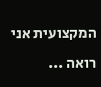המקצועית אני רואה ...